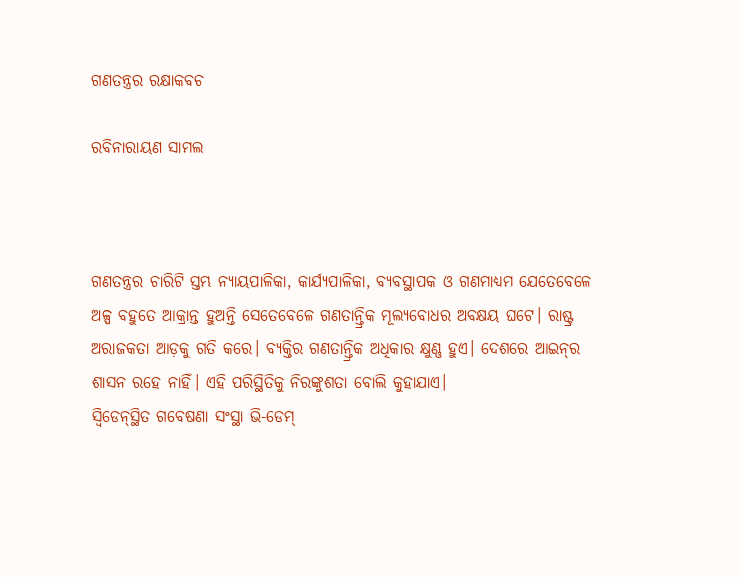ଗଣତନ୍ତ୍ରର ରକ୍ଷାକବଚ

ରବିନାରାୟଣ ସାମଲ



ଗଣତନ୍ତ୍ରର ଚାରିଟି ସ୍ତମ୍ଭ ନ୍ୟାୟପାଳିକା, କାର୍ଯ୍ୟପାଳିକା, ବ୍ୟବସ୍ଥାପକ ଓ ଗଣମାଧ୍ୟମ ଯେତେବେଳେ ଅଳ୍ପ ବହୁତେ ଆକ୍ରାନ୍ତ ହୁଅନ୍ତି ସେତେବେଳେ ଗଣତାନ୍ତ୍ରିକ ମୂଲ୍ୟବୋଧର ଅବକ୍ଷୟ ଘଟେ। ରାଷ୍ଟ୍ର ଅରାଜକତା ଆଡ଼କୁ ଗତି କରେ। ବ୍ୟକ୍ତିର ଗଣତାନ୍ତ୍ରିକ ଅଧିକାର କ୍ଷୁଣ୍ଣ ହୁଏ। ଦେଶରେ ଆଇନ୍‌ର ଶାସନ ରହେ ନାହିଁ। ଏହି ପରିସ୍ଥିତିକୁ ନିରଙ୍କୁଶତା ବୋଲି କୁହାଯାଏ।
ସ୍ବିଡେନ୍‌ସ୍ଥିତ ଗବେଷଣା ସଂସ୍ଥା ଭି-ଡେମ୍‌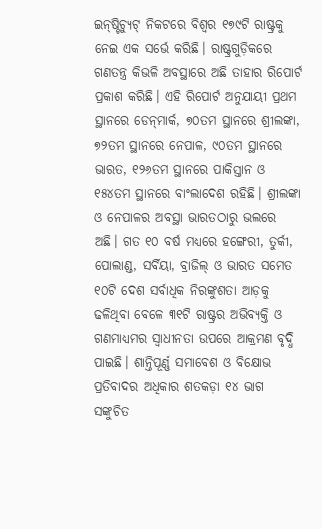ଇନ୍‌ଷ୍ଟିଚ୍ୟୁଟ୍‌ ନିକଟରେ ବିଶ୍ୱର ୧୭୯ଟି ରାଷ୍ଟ୍ରକୁ ନେଇ ଏକ ସର୍ଭେ କରିଛି। ରାଷ୍ଟ୍ରଗୁଡ଼ିକରେ ଗଣତନ୍ତ୍ର କିଭଳି ଅବସ୍ଥାରେ ଅଛି ତାହାର ରିପୋର୍ଟ ପ୍ରକାଶ କରିଛି। ଏହି ରିପୋର୍ଟ ଅନୁଯାୟୀ ପ୍ରଥମ ସ୍ଥାନରେ ଡେନ୍‌ମାର୍କ, ୭୦ତମ ସ୍ଥାନରେ ଶ୍ରୀଲଙ୍କା, ୭୨ତମ ସ୍ଥାନରେ ନେପାଳ, ୯୦ତମ ସ୍ଥାନରେ ଭାରତ, ୧୨୬ତମ ସ୍ଥାନରେ ପାକିସ୍ତାନ ଓ ୧୫୪ତମ ସ୍ଥାନରେ ବାଂଲାଦେଶ ରହିଛି। ଶ୍ରୀଲଙ୍କା ଓ ନେପାଳର ଅବସ୍ଥା ଭାରତଠାରୁ ଭଲରେ ଅଛି। ଗତ ୧୦ ବର୍ଷ ମଧ୍ୟରେ ହଙ୍ଗେରୀ, ତୁର୍କୀ, ପୋଲାଣ୍ଡ, ସର୍ବିୟା, ବ୍ରାଜିଲ୍‌ ଓ ଭାରତ ସମେତ ୧୦ଟି ଦେଶ ସର୍ବାଧିକ ନିରଙ୍କୁଶତା ଆଡ଼କୁ ଢଳିଥିବା ବେଳେ ୩୧ଟି ରାଷ୍ଟ୍ରର ଅଭିବ୍ୟକ୍ତି ଓ ଗଣମାଧ୍ୟମର ସ୍ବାଧୀନତା ଉପରେ ଆକ୍ରମଣ ବୃଦ୍ଧି ପାଇଛି। ଶାନ୍ତିପୂର୍ଣ୍ଣ ସମାବେଶ ଓ ବିକ୍ଷୋଭ ପ୍ରତିବାଦର ଅଧିକାର ଶତକଡ଼ା ୧୪ ଭାଗ ସଙ୍କୁଚିତ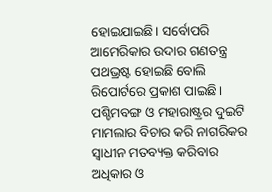ହୋଇଯାଇଛି। ସର୍ବୋପରି ଆମେରିକାର ଉଦାର ଗଣତନ୍ତ୍ର ପଥଭ୍ରଷ୍ଟ ହୋଇଛି ବୋଲି ରିପୋର୍ଟରେ ପ୍ରକାଶ ପାଇଛି।
ପଶ୍ଚିମବଙ୍ଗ ଓ ମହାରାଷ୍ଟ୍ରର ଦୁଇଟି ମାମଲାର ବିଚାର କରି ନାଗରିକର ସ୍ବାଧୀନ ମତବ୍ୟକ୍ତ କରିବାର ଅଧିକାର ଓ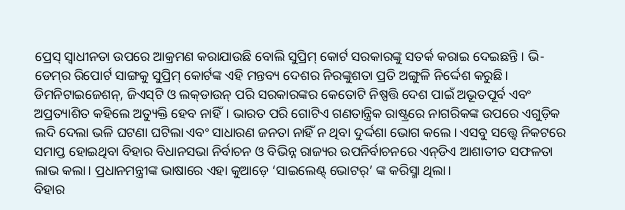ପ୍ରେସ୍‌ ସ୍ବାଧୀନତା ଉପରେ ଆକ୍ରମଣ କରାଯାଉଛି ବୋଲି ସୁପ୍ରିମ୍‌ କୋର୍ଟ ସରକାରଙ୍କୁ ସତର୍କ କରାଇ ଦେଇଛନ୍ତି। ଭି-ଡେମ୍‌ର ରିପୋର୍ଟ ସାଙ୍ଗକୁ ସୁପ୍ରିମ୍‌ କୋର୍ଟଙ୍କ ଏହି ମନ୍ତବ୍ୟ ଦେଶର ନିରଙ୍କୁଶତା ପ୍ରତି ଅଙ୍ଗୁଳି ନିର୍ଦ୍ଦେଶ କରୁଛି। ଡିମନିଟାଇଜେଶନ୍‌, ଜିଏସ୍‌ଟି ଓ ଲକ୍‌ଡାଉନ୍‌ ପରି ସରକାରଙ୍କର କେତୋଟି ନିଷ୍ପତ୍ତି ଦେଶ ପାଇଁ ଅଭୂତପୂର୍ବ ଏବଂ ଅପ୍ରତ୍ୟାଶିତ କହିଲେ ଅତ୍ୟୁକ୍ତି ହେବ ନାହିଁ। ଭାରତ ପରି ଗୋଟିଏ ଗଣତାନ୍ତ୍ରିକ ରାଷ୍ଟ୍ରରେ ନାଗରିକଙ୍କ ଉପରେ ଏଗୁଡ଼ିକ ଲଦି ଦେଲା ଭଳି ଘଟଣା ଘଟିଲା ଏବଂ ସାଧାରଣ ଜନତା ନାହିଁ ନ ଥିବା ଦୁର୍ଦ୍ଦଶା ଭୋଗ କଲେ। ଏସବୁ ସତ୍ତ୍ୱେ ନିକଟରେ ସମାପ୍ତ ହୋଇଥିବା ବିହାର ବିଧାନସଭା ନିର୍ବାଚନ ଓ ବିଭିନ୍ନ ରାଜ୍ୟର ଉପନିର୍ବାଚନରେ ଏନ୍‌ଡିଏ ଆଶାତୀତ ସଫଳତା ଲାଭ କଲା। ପ୍ରଧାନମନ୍ତ୍ରୀଙ୍କ ଭାଷାରେ ଏହା କୁଆଡ଼େ ‘ସାଇଲେଣ୍ଟ୍‌ ଭୋଟର୍‌’ ଙ୍କ କରିସ୍ମା ଥିଲା।
ବିହାର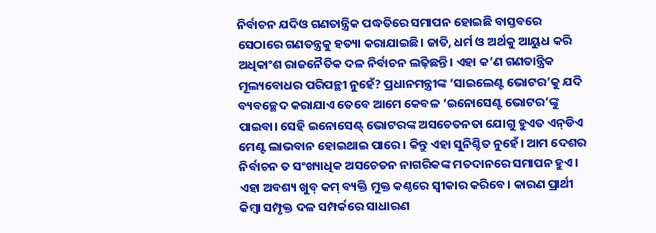ନିର୍ବାଚନ ଯଦିଓ ଗଣତାନ୍ତ୍ରିକ ପଦ୍ଧତିରେ ସମାପନ ହୋଇଛି ବାସ୍ତବରେ ସେଠାରେ ଗଣତନ୍ତ୍ରକୁ ହତ୍ୟା କରାଯାଇଛି। ଜାତି, ଧର୍ମ ଓ ଅର୍ଥକୁ ଆୟୁଧ କରି ଅଧିକାଂଶ ରାଜନୈତିକ ଦଳ ନିର୍ବାଚନ ଲଢ଼ିଛନ୍ତି। ଏହା କ’ଣ ଗଣତାନ୍ତ୍ରିକ ମୂଲ୍ୟବୋଧର ପରିପନ୍ଥୀ ନୁହେଁ? ପ୍ରଧାନମନ୍ତ୍ରୀଙ୍କ ‘ସାଇଲେଣ୍ଟ ଭୋଟର’କୁ ଯଦି ବ୍ୟବଚ୍ଛେଦ କରାଯାଏ ତେବେ ଆମେ କେବଳ ‘ଇନୋସେଣ୍ଟ ଭୋଟର’ଙ୍କୁ ପାଇବା। ସେହି ଇନୋସେଣ୍ଟ୍‌ ଭୋଟରଙ୍କ ଅସଚେତନତା ଯୋଗୁ ହୁଏତ ଏନ୍‌ଡିଏ ମେଣ୍ଟ ଲାଭବାନ ହୋଇଥାଇ ପାରେ। କିନ୍ତୁ ଏହା ସୁନିଶ୍ଚିତ ନୁହେଁ। ଆମ ଦେଶର ନିର୍ବାଚନ ତ ସଂଖ୍ୟାଧିକ ଅସଚେତନ ନାଗରିକଙ୍କ ମତଦାନରେ ସମାପନ ହୁଏ। ଏହା ଅବଶ୍ୟ ଖୁବ୍‌ କମ୍‌ ବ୍ୟକ୍ତି ମୁକ୍ତ କଣ୍ଠରେ ସ୍ବୀକାର କରିବେ। କାରଣ ପ୍ରାର୍ଥୀ କିମ୍ବା ସମ୍ପୃକ୍ତ ଦଳ ସମ୍ପର୍କରେ ସାଧାରଣ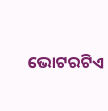ଭୋଟରଟିଏ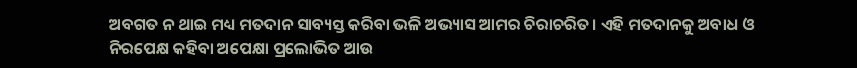ଅବଗତ ନ ଥାଇ ମଧ୍ୟ ମତଦାନ ସାବ୍ୟସ୍ତ କରିବା ଭଳି ଅଭ୍ୟାସ ଆମର ଚିରାଚରିତ। ଏହି ମତଦାନକୁ ଅବାଧ ଓ ନିରପେକ୍ଷ କହିବା ଅପେକ୍ଷା ପ୍ରଲୋଭିତ ଆଉ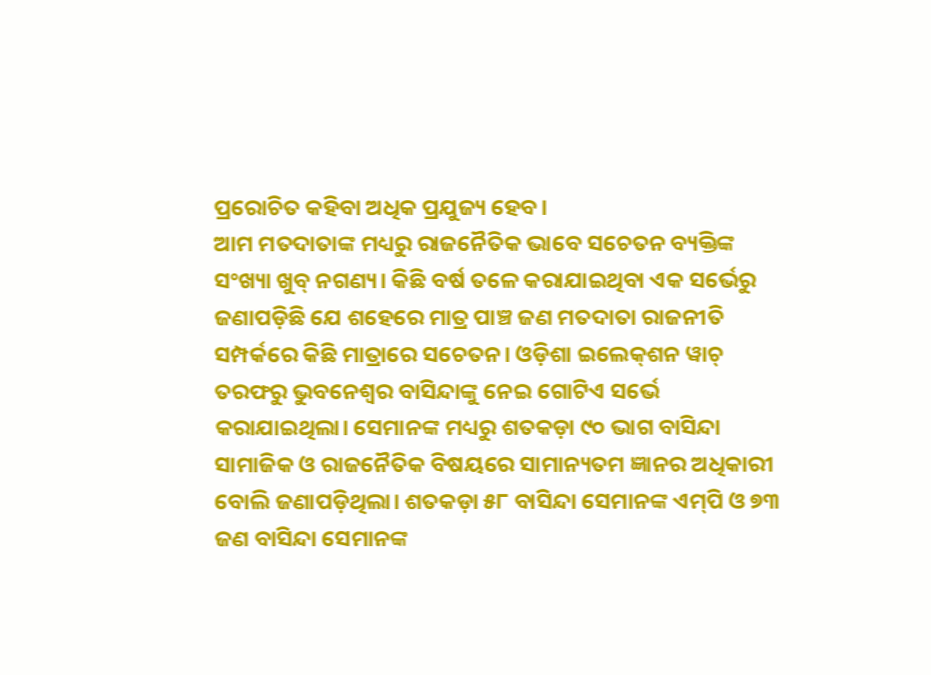ପ୍ରରୋଚିତ କହିବା ଅଧିକ ପ୍ରଯୁଜ୍ୟ ହେବ।
ଆମ ମତଦାତାଙ୍କ ମଧ୍ୟରୁ ରାଜନୈତିକ ଭାବେ ସଚେତନ ବ୍ୟକ୍ତିଙ୍କ ସଂଖ୍ୟା ଖୁବ୍‌ ନଗଣ୍ୟ। କିଛି ବର୍ଷ ତଳେ କରାଯାଇଥିବା ଏକ ସର୍ଭେରୁ ଜଣାପଡ଼ିଛି ଯେ ଶହେରେ ମାତ୍ର ପାଞ୍ଚ ଜଣ ମତଦାତା ରାଜନୀତି ସମ୍ପର୍କରେ କିଛି ମାତ୍ରାରେ ସଚେତନ। ଓଡ଼ିଶା ଇଲେକ୍‌ଶନ ୱାଚ୍‌ ତରଫରୁ ଭୁବନେଶ୍ୱର ବାସିନ୍ଦାଙ୍କୁ ନେଇ ଗୋଟିଏ ସର୍ଭେ କରାଯାଇଥିଲା। ସେମାନଙ୍କ ମଧ୍ୟରୁ ଶତକଡ଼ା ୯୦ ଭାଗ ବାସିନ୍ଦା ସାମାଜିକ ଓ ରାଜନୈତିକ ବିଷୟରେ ସାମାନ୍ୟତମ ଜ୍ଞାନର ଅଧିକାରୀ ବୋଲି ଜଣାପଡ଼ିଥିଲା। ଶତକଡ଼ା ୫୮ ବାସିନ୍ଦା ସେମାନଙ୍କ ଏମ୍‌ପି ଓ ୭୩ ଜଣ ବାସିନ୍ଦା ସେମାନଙ୍କ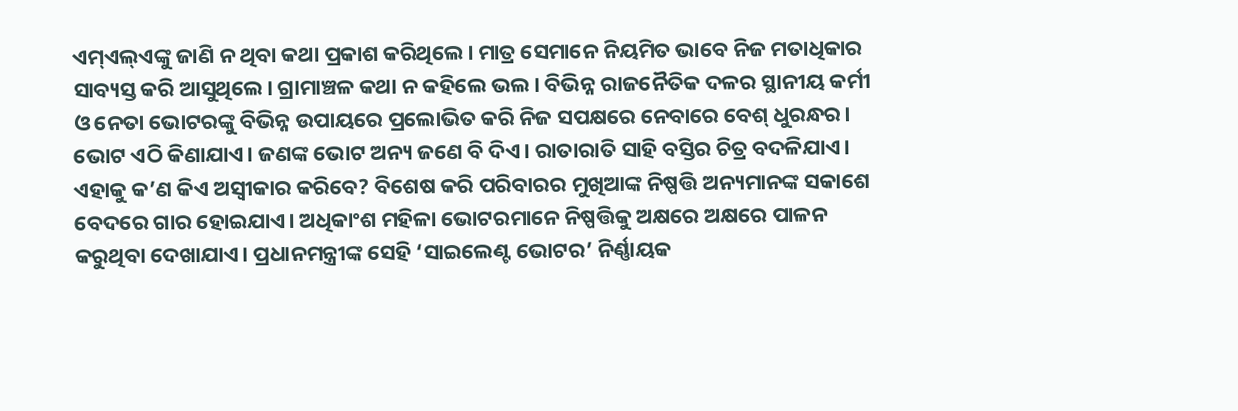ଏମ୍‌ଏଲ୍‌ଏଙ୍କୁ ଜାଣି ନ ଥିବା କଥା ପ୍ରକାଶ କରିଥିଲେ। ମାତ୍ର ସେମାନେ ନିୟମିତ ଭାବେ ନିଜ ମତାଧିକାର ସାବ୍ୟସ୍ତ କରି ଆସୁଥିଲେ। ଗ୍ରାମାଞ୍ଚଳ କଥା ନ କହିଲେ ଭଲ। ବିଭିନ୍ନ ରାଜନୈତିକ ଦଳର ସ୍ଥାନୀୟ କର୍ମୀ ଓ ନେତା ଭୋଟରଙ୍କୁ ବିଭିନ୍ନ ଉପାୟରେ ପ୍ରଲୋଭିତ କରି ନିଜ ସପକ୍ଷରେ ନେବାରେ ବେଶ୍‌ ଧୁରନ୍ଧର। ଭୋଟ ଏଠି କିଣାଯାଏ। ଜଣଙ୍କ ଭୋଟ ଅନ୍ୟ ଜଣେ ବି ଦିଏ। ରାତାରାତି ସାହି ବସ୍ତିର ଚିତ୍ର ବଦଳିଯାଏ। ଏହାକୁ କ’ଣ କିଏ ଅସ୍ବୀକାର କରିବେ? ବିଶେଷ କରି ପରିବାରର ମୁଖିଆଙ୍କ ନିଷ୍ପତ୍ତି ଅନ୍ୟମାନଙ୍କ ସକାଶେ ବେଦରେ ଗାର ହୋଇଯାଏ। ଅଧିକାଂଶ ମହିଳା ଭୋଟରମାନେ ନିଷ୍ପତ୍ତିକୁ ଅକ୍ଷରେ ଅକ୍ଷରେ ପାଳନ କରୁଥିବା ଦେଖାଯାଏ। ପ୍ରଧାନମନ୍ତ୍ରୀଙ୍କ ସେହି ‘ସାଇଲେଣ୍ଟ ଭୋଟର’ ନିର୍ଣ୍ଣାୟକ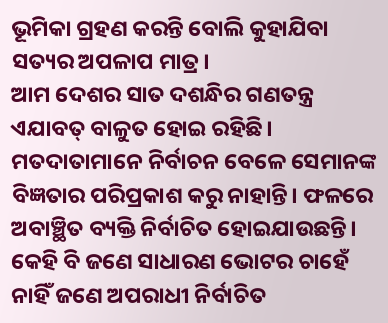ଭୂମିକା ଗ୍ରହଣ କରନ୍ତି ବୋଲି କୁହାଯିବା ସତ୍ୟର ଅପଳାପ ମାତ୍ର।
ଆମ ଦେଶର ସାତ ଦଶନ୍ଧିର ଗଣତନ୍ତ୍ର ଏଯାବତ୍‌ ବାଳୁତ ହୋଇ ରହିଛି। ମତଦାତାମାନେ ନିର୍ବାଚନ ବେଳେ ସେମାନଙ୍କ ବିଜ୍ଞତାର ପରିପ୍ରକାଶ କରୁ ନାହାନ୍ତି। ଫଳରେ ଅବାଞ୍ଛିତ ବ୍ୟକ୍ତି ନିର୍ବାଚିତ ହୋଇଯାଉଛନ୍ତି। କେହି ବି ଜଣେ ସାଧାରଣ ଭୋଟର ଚାହେଁ ନାହିଁ ଜଣେ ଅପରାଧୀ ନିର୍ବାଚିତ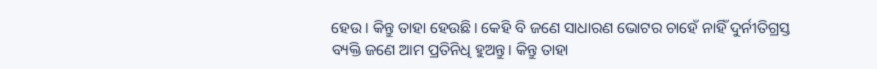ହେଉ। କିନ୍ତୁ ତାହା ହେଉଛି। କେହି ବି ଜଣେ ସାଧାରଣ ଭୋଟର ଚାହେଁ ନାହିଁ ଦୁର୍ନୀତିଗ୍ରସ୍ତ ବ୍ୟକ୍ତି ଜଣେ ଆମ ପ୍ରତିନିଧି ହୁଅନ୍ତୁ। କିନ୍ତୁ ତାହା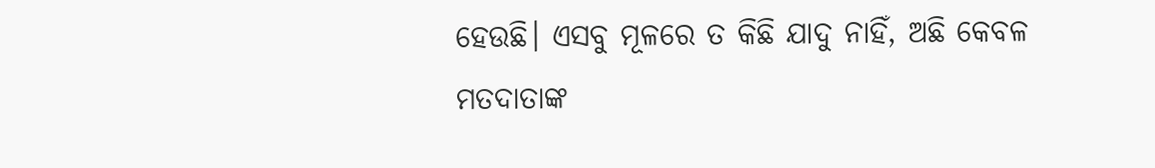ହେଉଛି। ଏସବୁ ମୂଳରେ ତ କିଛି ଯାଦୁ ନାହିଁ, ଅଛି କେବଳ ମତଦାତାଙ୍କ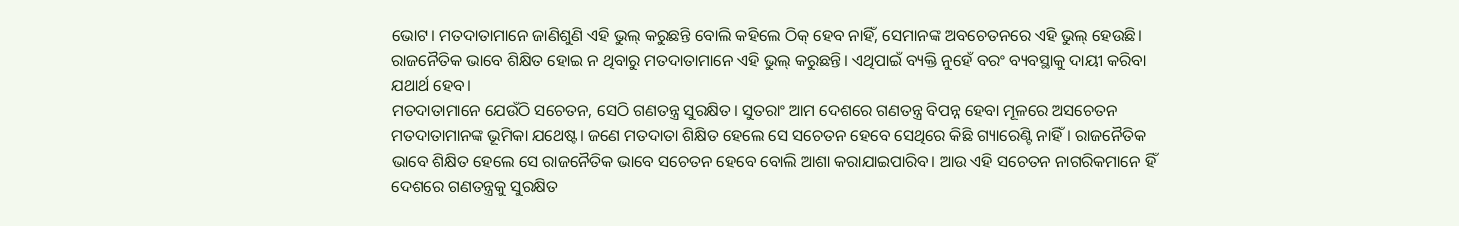ଭୋଟ। ମତଦାତାମାନେ ଜାଣିଶୁଣି ଏହି ଭୁଲ୍‌ କରୁଛନ୍ତି ବୋଲି କହିଲେ ଠିକ୍‌ ହେବ ନାହିଁ, ସେମାନଙ୍କ ଅବଚେତନରେ ଏହି ଭୁଲ୍‌ ହେଉଛି। ରାଜନୈତିକ ଭାବେ ଶିକ୍ଷିତ ହୋଇ ନ ଥିବାରୁ ମତଦାତାମାନେ ଏହି ଭୁଲ୍‌ କରୁଛନ୍ତି। ଏଥିପାଇଁ ବ୍ୟକ୍ତି ନୁହେଁ ବରଂ ବ୍ୟବସ୍ଥାକୁ ଦାୟୀ କରିବା ଯଥାର୍ଥ ହେବ।
ମତଦାତାମାନେ ଯେଉଁଠି ସଚେତନ, ସେଠି ଗଣତନ୍ତ୍ର ସୁରକ୍ଷିତ। ସୁତରାଂ ଆମ ଦେଶରେ ଗଣତନ୍ତ୍ର ବିପନ୍ନ ହେବା ମୂଳରେ ଅସଚେତନ ମତଦାତାମାନଙ୍କ ଭୂମିକା ଯଥେଷ୍ଟ। ଜଣେ ମତଦାତା ଶିକ୍ଷିତ ହେଲେ ସେ ସଚେତନ ହେବେ ସେଥିରେ କିଛି ଗ୍ୟାରେଣ୍ଟି ନାହିଁ। ରାଜନୈତିକ ଭାବେ ଶିକ୍ଷିତ ହେଲେ ସେ ରାଜନୈତିକ ଭାବେ ସଚେତନ ହେବେ ବୋଲି ଆଶା କରାଯାଇପାରିବ। ଆଉ ଏହି ସଚେତନ ନାଗରିକମାନେ ହିଁ ଦେଶରେ ଗଣତନ୍ତ୍ରକୁ ସୁରକ୍ଷିତ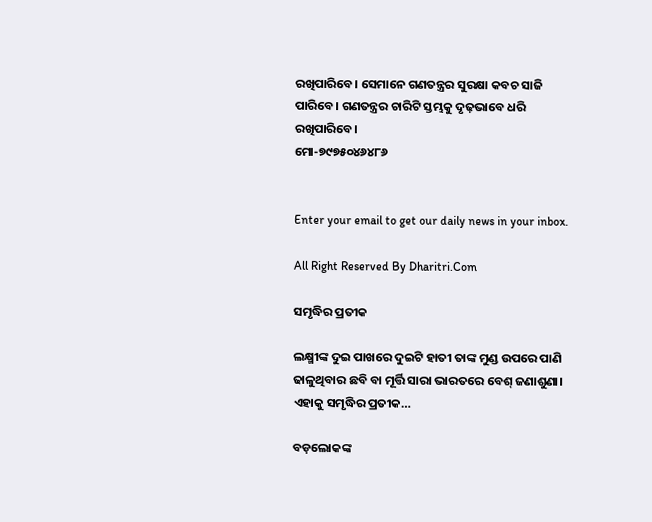ରଖିପାରିବେ। ସେମାନେ ଗଣତନ୍ତ୍ରର ସୁରକ୍ଷା କବଚ ସାଜି ପାରିବେ। ଗଣତନ୍ତ୍ରର ଚାରିଟି ସ୍ତମ୍ଭକୁ ଦୃଢ଼ଭାବେ ଧରି ରଖିପାରିବେ।
ମୋ-୭୯୭୫୦୪୬୪୮୬


Enter your email to get our daily news in your inbox.

All Right Reserved By Dharitri.Com

ସମୃଦ୍ଧିର ପ୍ରତୀକ

ଲକ୍ଷ୍ମୀଙ୍କ ଦୁଇ ପାଖରେ ଦୁଇଟି ହାତୀ ତାଙ୍କ ମୁଣ୍ଡ ଉପରେ ପାଣି ଢାଳୁଥିବାର ଛବି ବା ମୂର୍ତ୍ତି ସାରା ଭାରତରେ ବେଶ୍‌ ଜଣାଶୁଣା। ଏହାକୁ ସମୃଦ୍ଧିର ପ୍ରତୀକ…

ବଡ଼ଲୋକଙ୍କ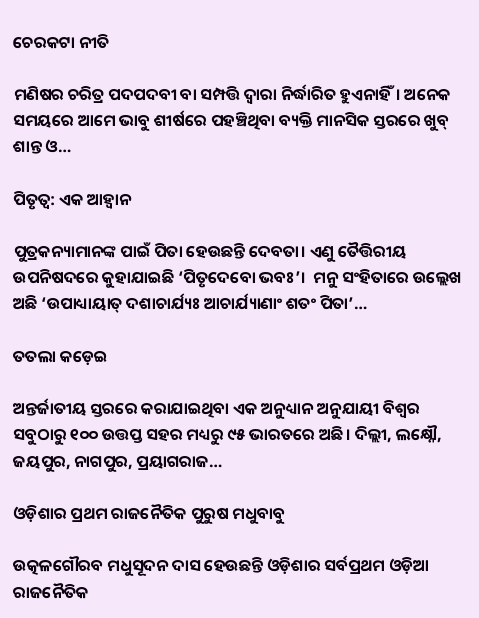ଚେରକଟା ନୀତି

ମଣିଷର ଚରିତ୍ର ପଦପଦବୀ ବା ସମ୍ପତ୍ତି ଦ୍ୱାରା ନିର୍ଦ୍ଧାରିତ ହୁଏନାହିଁ। ଅନେକ ସମୟରେ ଆମେ ଭାବୁ ଶୀର୍ଷରେ ପହଞ୍ଚିଥିବା ବ୍ୟକ୍ତି ମାନସିକ ସ୍ତରରେ ଖୁବ୍‌ ଶାନ୍ତ ଓ…

ପିତୃତ୍ୱ: ଏକ ଆହ୍ବାନ

ପୁତ୍ରକନ୍ୟାମାନଙ୍କ ପାଇଁ ପିତା ହେଉଛନ୍ତି ଦେବତା। ଏଣୁ ତୈତ୍ତିରୀୟ ଉପନିଷଦରେ କୁହାଯାଇଛି ‘ପିତୃଦେବୋ ଭବଃ’।  ମନୁ ସଂହିତାରେ ଉଲ୍ଲେଖ ଅଛି ‘ଉପାଧ୍ୟାୟାତ୍‌ ଦଶାଚାର୍ଯ୍ୟଃ ଆଚାର୍ଯ୍ୟାଣାଂ ଶତଂ ପିତା’…

ତତଲା କଡ଼େଇ

ଅନ୍ତର୍ଜାତୀୟ ସ୍ତରରେ କରାଯାଇଥିବା ଏକ ଅନୁଧ୍ୟାନ ଅନୁଯାୟୀ ବିଶ୍ୱର ସବୁଠାରୁ ୧୦୦ ଉତ୍ତପ୍ତ ସହର ମଧ୍ୟରୁ ୯୫ ଭାରତରେ ଅଛି। ଦିଲ୍ଲୀ, ଲକ୍ଷ୍ନୌ, ଜୟପୁର, ନାଗପୁର, ପ୍ରୟାଗରାଜ…

ଓଡ଼ିଶାର ପ୍ରଥମ ରାଜନୈତିକ ପୁରୁଷ ମଧୁବାବୁ

ଉତ୍କଳଗୌରବ ମଧୁସୂଦନ ଦାସ ହେଉଛନ୍ତି ଓଡ଼ିଶାର ସର୍ବପ୍ରଥମ ଓଡ଼ିଆ ରାଜନୈତିକ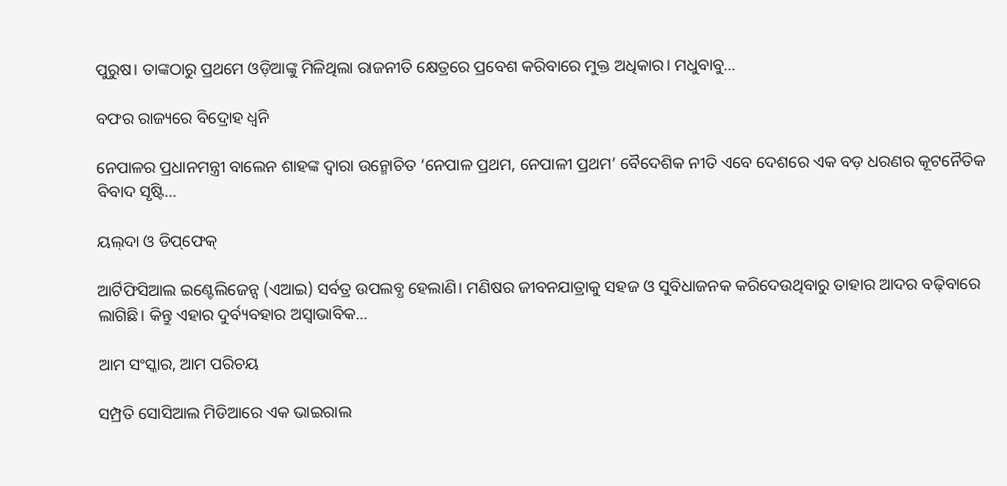ପୁରୁଷ। ତାଙ୍କଠାରୁ ପ୍ରଥମେ ଓଡ଼ିଆଙ୍କୁ ମିଳିଥିଲା ରାଜନୀତି କ୍ଷେତ୍ରରେ ପ୍ରବେଶ କରିବାରେ ମୁକ୍ତ ଅଧିକାର। ମଧୁବାବୁ…

ବଫର ରାଜ୍ୟରେ ବିଦ୍ରୋହ ଧ୍ୱନି

ନେପାଳର ପ୍ରଧାନମନ୍ତ୍ରୀ ବାଲେନ ଶାହଙ୍କ ଦ୍ୱାରା ଉନ୍ମୋଚିତ ‘ନେପାଳ ପ୍ରଥମ, ନେପାଳୀ ପ୍ରଥମ’ ବୈଦେଶିକ ନୀତି ଏବେ ଦେଶରେ ଏକ ବଡ଼ ଧରଣର କୂଟନୈତିକ ବିବାଦ ସୃଷ୍ଟି…

ୟଲ୍‌ଦା ଓ ଡିପ୍‌ଫେକ୍‌

ଆର୍ଟିଫିସିଆଲ ଇଣ୍ଟେଲିଜେନ୍ସ (ଏଆଇ) ସର୍ବତ୍ର ଉପଲବ୍ଧ ହେଲାଣି। ମଣିଷର ଜୀବନଯାତ୍ରାକୁ ସହଜ ଓ ସୁବିଧାଜନକ କରିଦେଉଥିବାରୁ ତାହାର ଆଦର ବଢ଼ିବାରେ ଲାଗିଛି। କିନ୍ତୁ ଏହାର ଦୁର୍ବ୍ୟବହାର ଅସ୍ବାଭାବିକ…

ଆମ ସଂସ୍କାର, ଆମ ପରିଚୟ

ସମ୍ପ୍ରତି ସୋସିଆଲ ମିଡିଆରେ ଏକ ଭାଇରାଲ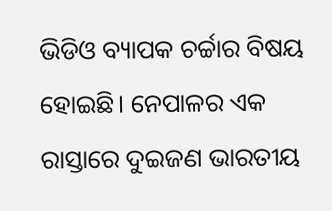ଭିଡିଓ ବ୍ୟାପକ ଚର୍ଚ୍ଚାର ବିଷୟ ହୋଇଛି। ନେପାଳର ଏକ ରାସ୍ତାରେ ଦୁଇଜଣ ଭାରତୀୟ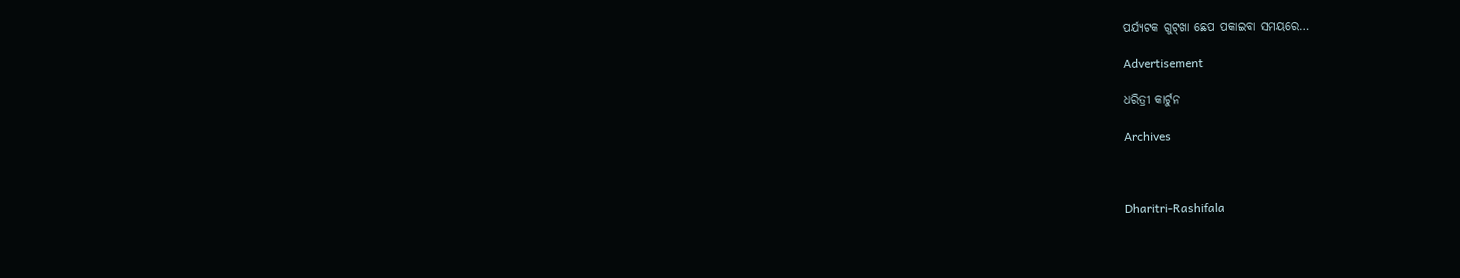ପର୍ଯ୍ୟଟକ ଗୁଟ୍‌ଖା ଛେପ ପକାଇବା ସମୟରେ…

Advertisement

ଧରିତ୍ରୀ କାର୍ଟୁନ

Archives



Dharitri-Rashifala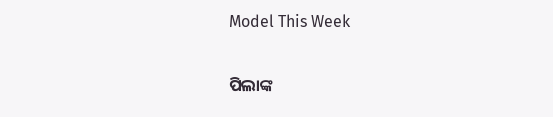Model This Week

ପିଲାଙ୍କ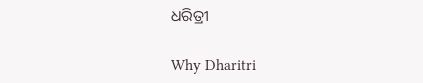ଧରିତ୍ରୀ

Why Dharitri